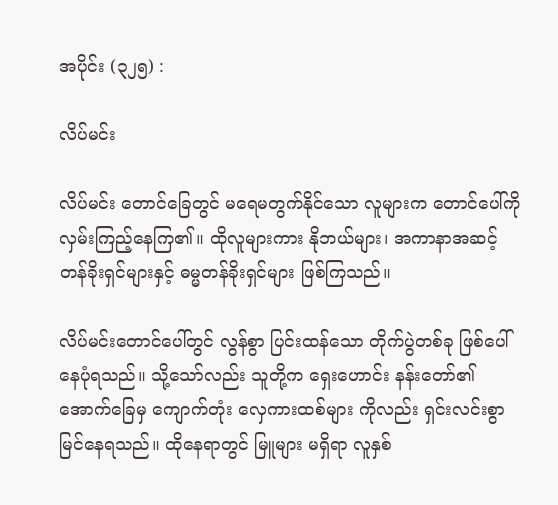အပိုင်း (၃၂၅) :

လိပ်မင်း

လိပ်မင်း တောင်ခြေတွင် မရေမတွက်နိုင်သော လူများက တောင်ပေါ်ကို လှမ်းကြည့်နေကြ၏။ ထိုလူများကား နိုဘယ်များ၊ အကာနာအဆင့် တန်ခိုးရှင်များနှင့် ဓမ္မတန်ခိုးရှင်များ ဖြစ်ကြသည်။

လိပ်မင်းတောင်ပေါ်တွင် လွန်စွာ ပြင်းထန်သော တိုက်ပွဲတစ်ခု ဖြစ်ပေါ်နေပုံရသည်။ သို့သော်လည်း သူတို့က ရှေးဟောင်း နန်းတော်၏ အောက်ခြေမှ ကျောက်တုံး လှေကားထစ်များ ကိုလည်း ရှင်းလင်းစွာ မြင်နေရသည်။ ထိုနေရာတွင် မြူများ မရှိရာ လူနှစ်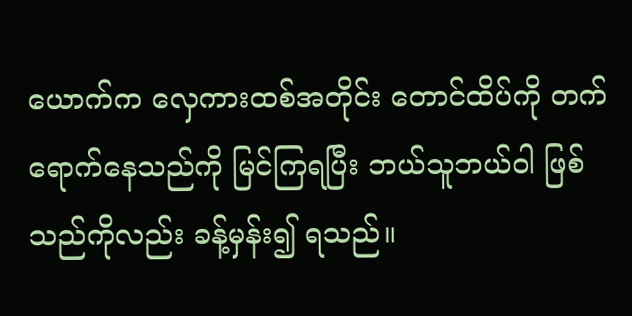ယောက်က လှေကားထစ်အတိုင်း တောင်ထိပ်ကို တက်ရောက်နေသည်ကို မြင်ကြရပြီး ဘယ်သူဘယ်ဝါ ဖြစ်သည်ကိုလည်း ခန့်မှန်း၍ ရသည်။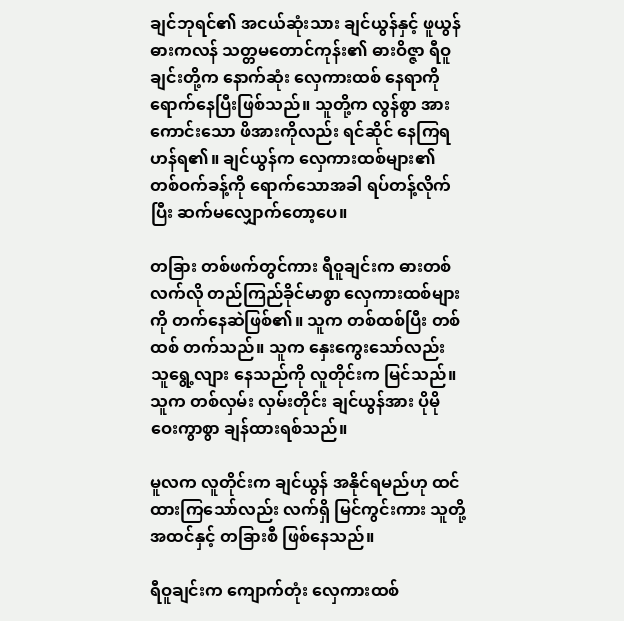ချင်ဘုရင်၏ အငယ်ဆုံးသား ချင်ယွန်နှင့် ဖူယွန်ဓားကလန် သတ္တမတောင်ကုန်း၏ ဓားဝိဇ္ဇာ ရီဝူချင်းတို့က နောက်ဆုံး လှေကားထစ် နေရာကို ရောက်နေပြီးဖြစ်သည်။ သူတို့က လွန်စွာ အားကောင်းသော ဖိအားကိုလည်း ရင်ဆိုင် နေကြရဟန်ရ၏။ ချင်ယွန်က လှေကားထစ်များ၏ တစ်ဝက်ခန့်ကို ရောက်သောအခါ ရပ်တန့်လိုက်ပြီး ဆက်မလျှောက်တော့ပေ။

တခြား တစ်ဖက်တွင်ကား ရီဝူချင်းက ဓားတစ်လက်လို တည်ကြည်ခိုင်မာစွာ လှေကားထစ်များကို တက်နေဆဲဖြစ်၏။ သူက တစ်ထစ်ပြီး တစ်ထစ် တက်သည်။ သူက နှေးကွေးသော်လည်း သူရွေ့လျား နေသည်ကို လူတိုင်းက မြင်သည်။ သူက တစ်လှမ်း လှမ်းတိုင်း ချင်ယွန်အား ပိုမိုဝေးကွာစွာ ချန်ထားရစ်သည်။

မူလက လူတိုင်းက ချင်ယွန် အနိုင်ရမည်ဟု ထင်ထားကြသော်လည်း လက်ရှိ မြင်ကွင်းကား သူတို့အထင်နှင့် တခြားစီ ဖြစ်နေသည်။

ရီဝူချင်းက ကျောက်တုံး လှေကားထစ်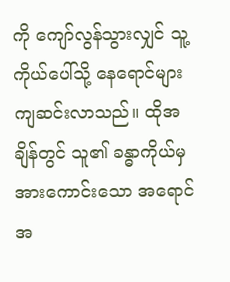ကို ကျော်လွန်သွားလျှင် သူ့ကိုယ်ပေါ်သို့ နေရောင်များ ကျဆင်းလာသည်။ ထိုအချိန်တွင် သူ၏ ခန္ဓာကိုယ်မှ အားကောင်းသော အရောင်အ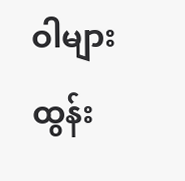ဝါများ ထွန်း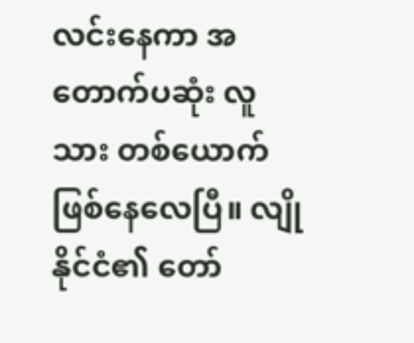လင်းနေကာ အတောက်ပဆုံး လူသား တစ်ယောက် ဖြစ်နေလေပြီ။ လျိုနိုင်ငံ၏ တော်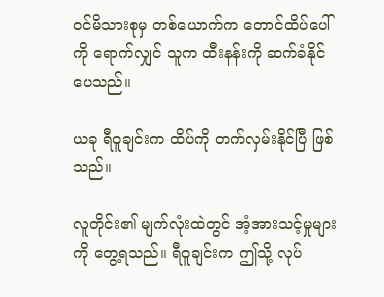ဝင်မိသားစုမှ တစ်ယောက်က တောင်ထိပ်ပေါ်ကို ရောက်လျှင် သူက ထီးနန်းကို ဆက်ခံနိုင်ပေသည်။

ယခု ရီဝူချင်းက ထိပ်ကို တက်လှမ်းနိုင်ပြီ ဖြစ်သည်။

လူတိုင်း၏ မျက်လုံးထဲတွင် အံ့အားသင့်မှုများကို တွေ့ရသည်။ ရီဝူချင်းက ဤသို့ လုပ်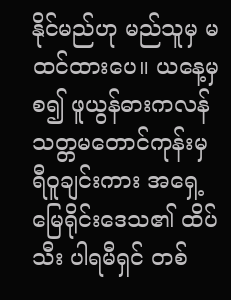နိုင်မည်ဟု မည်သူမှ မထင်ထားပေ။ ယနေ့မှစ၍ ဖူယွန်ဓားကလန် သတ္တမတောင်ကုန်းမှ ရီဝူချင်းကား အရှေ့မြေရိုင်းဒေသ၏ ထိပ်သီး ပါရမီရှင် တစ်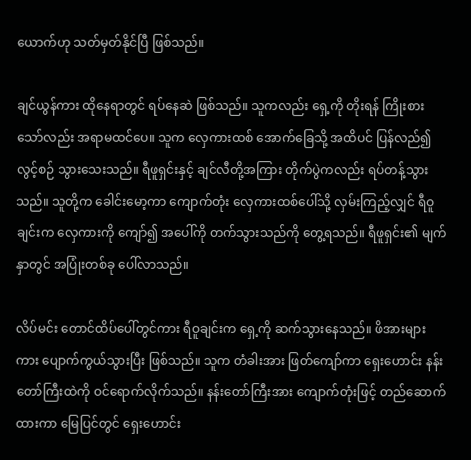ယောက်ဟု သတ်မှတ်နိုင်ပြီ ဖြစ်သည်။

ချင်ယွန်ကား ထိုနေရာတွင် ရပ်နေဆဲ ဖြစ်သည်။ သူကလည်း ရှေ့ကို တိုးရန် ကြိုးစားသော်လည်း အရာမထင်ပေ။ သူက လှေကားထစ် အောက်ခြေသို့ အထိပင် ပြန်လည်၍ လွင့်စဉ် သွားသေးသည်။ ရီဖူရှင်းနှင့် ချင်လီတို့အကြား တိုက်ပွဲကလည်း ရပ်တန့်သွားသည်။ သူတို့က ခေါင်းမော့ကာ ကျောက်တုံး လှေကားထစ်ပေါ်သို့ လှမ်းကြည့်လျှင် ရီဝူချင်းက လှေကားကို ကျော်၍ အပေါ်ကို တက်သွားသည်ကို တွေ့ရသည်။ ရီဖူရှင်း၏ မျက်နှာတွင် အပြုံးတစ်ခု ပေါ်လာသည်။

လိပ်မင်း တောင်ထိပ်ပေါ်တွင်ကား ရီဝူချင်းက ရှေ့ကို ဆက်သွားနေသည်။ ဖိအားများကား ပျောက်ကွယ်သွားပြီး ဖြစ်သည်။ သူက တံခါးအား ဖြတ်ကျော်ကာ ရှေးဟောင်း နန်းတော်ကြီးထဲကို ဝင်ရောက်လိုက်သည်။ နန်းတော်ကြီးအား ကျောက်တုံးဖြင့် တည်ဆောက်ထားကာ မြေပြင်တွင် ရှေးဟောင်း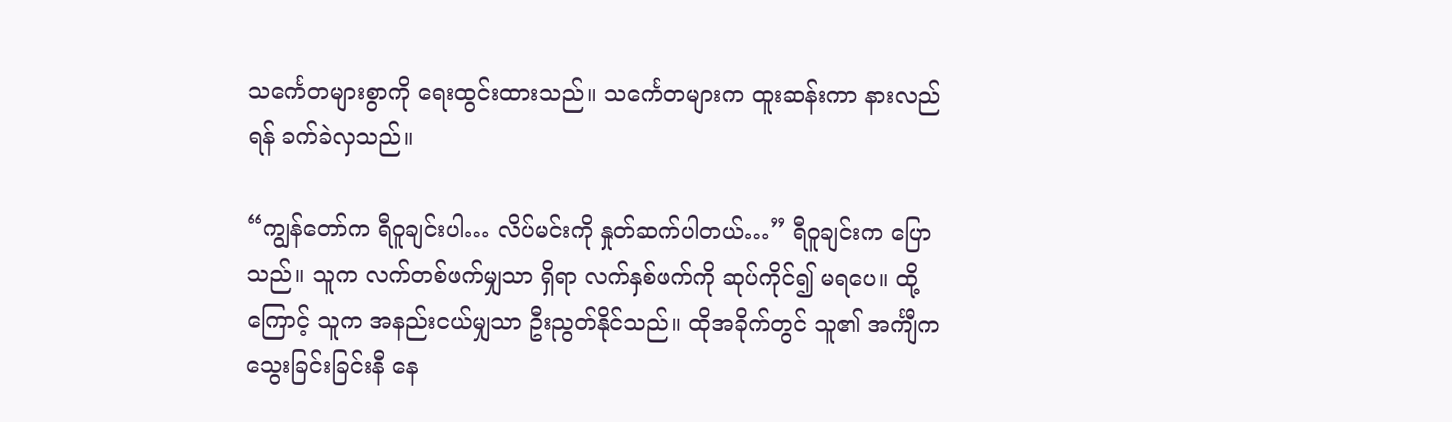သင်္ကေတများစွာကို ရေးထွင်းထားသည်။ သင်္ကေတများက ထူးဆန်းကာ နားလည်ရန် ခက်ခဲလှသည်။

“ကျွန်တော်က ရီဝူချင်းပါ… လိပ်မင်းကို နှုတ်ဆက်ပါတယ်…” ရီဝူချင်းက ပြောသည်။ သူက လက်တစ်ဖက်မျှသာ ရှိရာ လက်နှစ်ဖက်ကို ဆုပ်ကိုင်၍ မရပေ။ ထို့ကြောင့် သူက အနည်းငယ်မျှသာ ဦးညွတ်နိုင်သည်။ ထိုအခိုက်တွင် သူ၏ အင်္ကျီက သွေးခြင်းခြင်းနီ နေ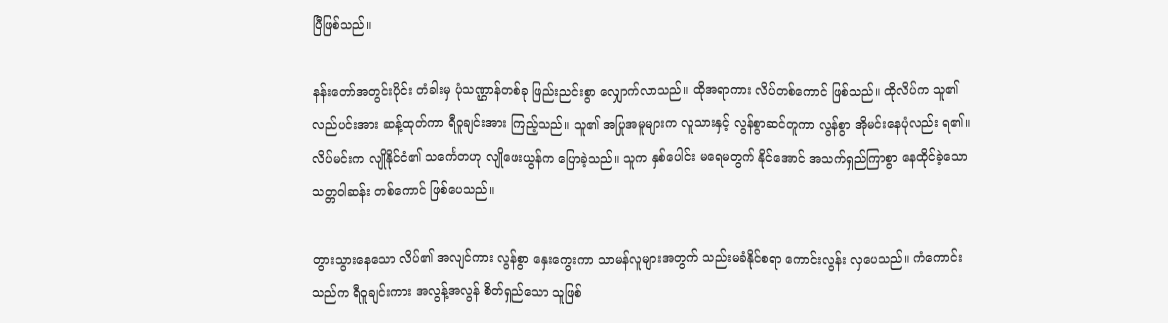ပြီဖြစ်သည်။

နန်းတော်အတွင်းပိုင်း တံခါးမှ ပုံသဏ္ဌာန်တစ်ခု ဖြည်းညင်းစွာ လျှောက်လာသည်။ ထိုအရာကား လိပ်တစ်ကောင် ဖြစ်သည်။ ထိုလိပ်က သူ၏ လည်ပင်းအား ဆန့်ထုတ်ကာ ရီဝူချင်းအား ကြည့်သည်။ သူ၏ အပြုအမူများက လူသားနှင့် လွန်စွာဆင်တူကာ လွန်စွာ အိုမင်းနေပုံလည်း ရ၏။ လိပ်မင်းက လျိုနိုင်ငံ၏ သင်္ကေတဟု လျိုဖေးယွန်က ပြောခဲ့သည်။ သူက နှစ်ပေါင်း မရေမတွက် နိုင်အောင် အသက်ရှည်ကြာစွာ နေထိုင်ခဲ့သော သတ္တဝါဆန်း တစ်ကောင် ဖြစ်ပေသည်။

တွားသွားနေသော လိပ်၏ အလျင်ကား လွန်စွာ နှေးကွေးကာ သာမန်လူများအတွက် သည်းမခံနိုင်စရာ ကောင်းလွန်း လှပေသည်။ ကံကောင်းသည်က ရီဝူချင်းကား အလွန့်အလွန် စိတ်ရှည်သော သူဖြစ်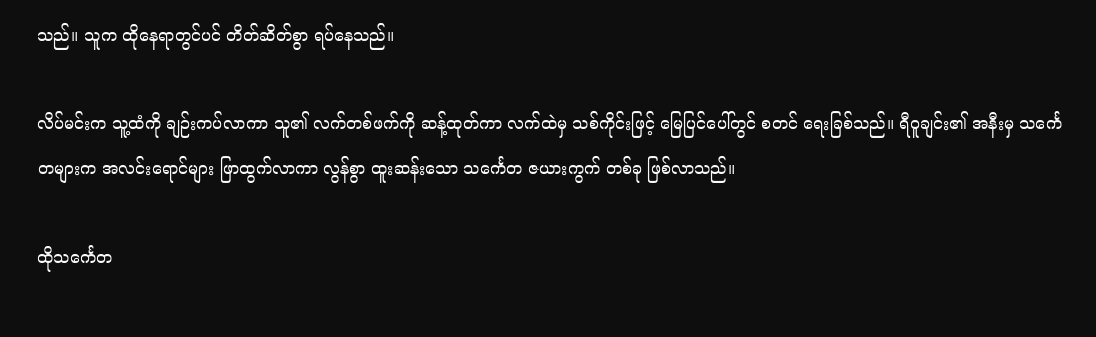သည်။ သူက ထိုနေရာတွင်ပင် တိတ်ဆိတ်စွာ ရပ်နေသည်။

လိပ်မင်းက သူ့ထံကို ချဉ်းကပ်လာကာ သူ၏ လက်တစ်ဖက်ကို ဆန့်ထုတ်ကာ လက်ထဲမှ သစ်ကိုင်းဖြင့် မြေပြင်ပေါ်တွင် စတင် ရေးခြစ်သည်။ ရီဝူချင်း၏ အနီးမှ သင်္ကေတများက အလင်းရောင်များ ဖြာထွက်လာကာ လွန်စွာ ထူးဆန်းသော သင်္ကေတ ဇယားကွက် တစ်ခု ဖြစ်လာသည်။

ထိုသင်္ကေတ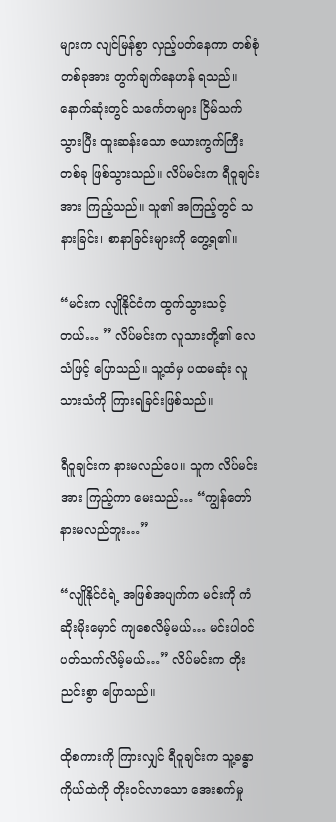များက လျင်မြန်စွာ လှည့်ပတ်နေကာ တစ်စုံတစ်ခုအား တွက်ချက်နေဟန် ရသည်။ နောက်ဆုံးတွင် သင်္ကေတများ ငြိမ်သက်သွားပြီး ထူးဆန်းသော ဇယားကွက်ကြီး တစ်ခု ဖြစ်သွားသည်။ လိပ်မင်းက ရီဝူချင်းအား ကြည့်သည်။ သူ၏ အကြည့်တွင် သနားခြင်း၊ စာနာခြင်းများကို တွေ့ရ၏။

“မင်းက လျိုနိုင်ငံက ထွက်သွားသင့်တယ်… ” လိပ်မင်းက လူသားတို့၏ လေသံဖြင့် ပြောသည်။ သူ့ထံမှ ပထမဆုံး လူသားသံကို ကြားရခြင်းဖြစ်သည်။

ရီဝူချင်းက နားမလည်ပေ။ သူက လိပ်မင်းအား ကြည့်ကာ မေးသည်… “ကျွန်တော် နားမလည်ဘူး…”

“လျိုနိုင်ငံရဲ့ အဖြစ်အပျက်က မင်းကို ကံဆိုးမိုးမှောင် ကျစေလိမ့်မယ်… မင်းပါဝင် ပတ်သက်လိမ့်မယ်…” လိပ်မင်းက တိုးညင်းစွာ ပြောသည်။

ထိုစကားကို ကြားလျှင် ရီဝူချင်းက သူ့ခန္ဓာကိုယ်ထဲကို တိုးဝင်လာသော အေးစက်မှု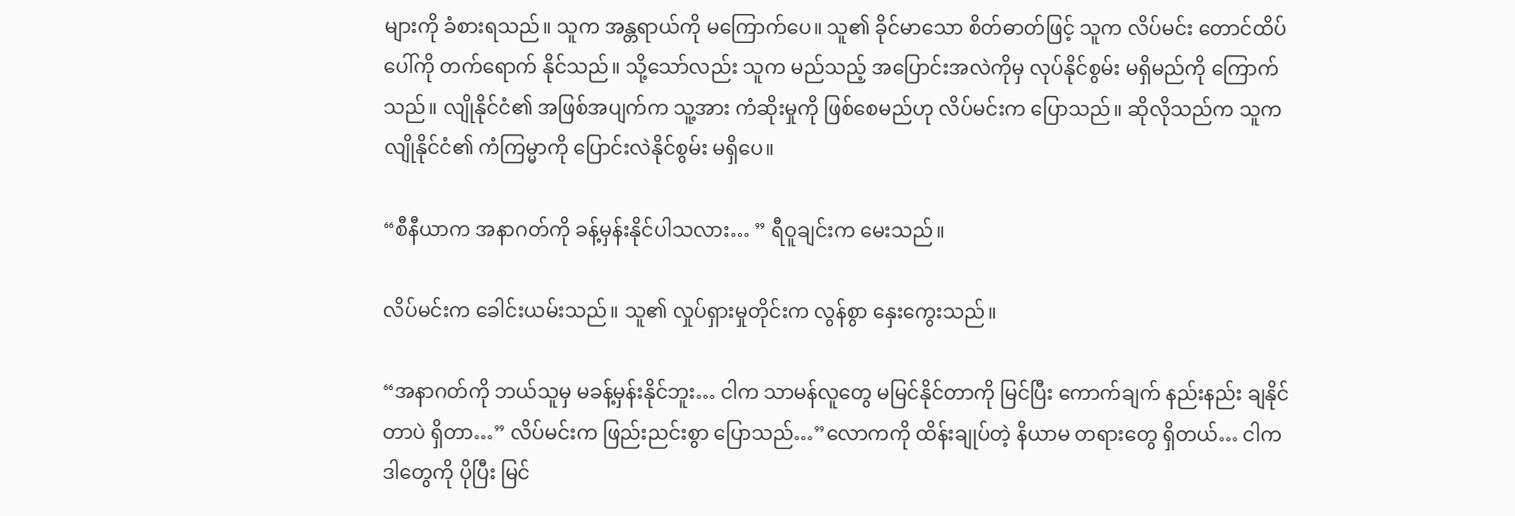များကို ခံစားရသည်။ သူက အန္တရာယ်ကို မကြောက်ပေ။ သူ၏ ခိုင်မာသော စိတ်ဓာတ်ဖြင့် သူက လိပ်မင်း တောင်ထိပ်ပေါ်ကို တက်ရောက် နိုင်သည်။ သို့သော်လည်း သူက မည်သည့် အပြောင်းအလဲကိုမှ လုပ်နိုင်စွမ်း မရှိမည်ကို ကြောက်သည်။ လျိုနိုင်ငံ၏ အဖြစ်အပျက်က သူ့အား ကံဆိုးမှုကို ဖြစ်စေမည်ဟု လိပ်မင်းက ပြောသည်။ ဆိုလိုသည်က သူက လျိုနိုင်ငံ၏ ကံကြမ္မာကို ပြောင်းလဲနိုင်စွမ်း မရှိပေ။

“စီနီယာက အနာဂတ်ကို ခန့်မှန်းနိုင်ပါသလား… ” ရီဝူချင်းက မေးသည်။

လိပ်မင်းက ခေါင်းယမ်းသည်။ သူ၏ လှုပ်ရှားမှုတိုင်းက လွန်စွာ နှေးကွေးသည်။

“အနာဂတ်ကို ဘယ်သူမှ မခန့်မှန်းနိုင်ဘူး… ငါက သာမန်လူတွေ မမြင်နိုင်တာကို မြင်ပြီး ကောက်ချက် နည်းနည်း ချနိုင်တာပဲ ရှိတာ…” လိပ်မင်းက ဖြည်းညင်းစွာ ပြောသည်…”လောကကို ထိန်းချုပ်တဲ့ နိယာမ တရားတွေ ရှိတယ်… ငါက ဒါတွေကို ပိုပြီး မြင်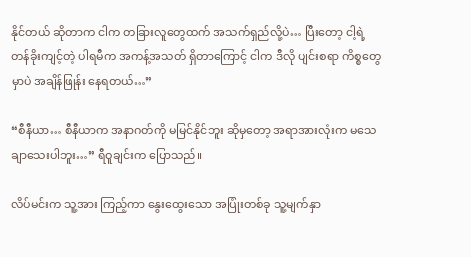နိုင်တယ် ဆိုတာက ငါက တခြားလူတွေထက် အသက်ရှည်လို့ပဲ… ပြီးတော့ ငါ့ရဲ့ တန်ခိုးကျင့်တဲ့ ပါရမီက အကန့်အသတ် ရှိတာကြောင့် ငါက ဒီလို ပျင်းစရာ ကိစ္စတွေမှာပဲ အချိန်ဖြုန်း နေရတယ်…”

“စီနီယာ… စီနီယာက အနာဂတ်ကို မမြင်နိုင်ဘူး ဆိုမှတော့ အရာအားလုံးက မသေချာသေးပါဘူး…” ရီဝူချင်းက ပြောသည်။

လိပ်မင်းက သူ့အား ကြည့်ကာ နွေးထွေးသော အပြုံးတစ်ခု သူ့မျက်နှာ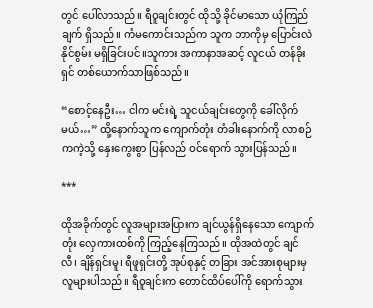တွင် ပေါ်လာသည်။ ရီဝူချင်းတွင် ထိုသို့ ခိုင်မာသော ယုံကြည်ချက် ရှိသည်။ ကံမကောင်းသည်က သူက ဘာကိုမှ ပြောင်းလဲနိုင်စွမ်း မရှိခြင်းပင်။သူကား အကာနာအဆင့် လူငယ် တန်ခိုးရှင် တစ်ယောက်သာဖြစ်သည်။

“စောင့်နေဦး… ငါက မင်းရဲ့ သူငယ်ချင်းတွေကို ခေါ်လိုက်မယ်…” ထို့နောက်သူက ကျောက်တုံး တံခါးနောက်ကို လာစဉ်ကကဲ့သို့ နှေးကွေးစွာ ပြန်လည် ဝင်ရောက် သွားပြန်သည်။

***

ထိုအခိုက်တွင် လူအများအပြားက ချင်ယွန်ရှိနေသော ကျောက်တုံး လှေကားထစ်ကို ကြည့်နေကြသည်။ ထိုအထဲတွင် ချင်လီ၊ ချိန်ရှင်းမူ၊ ရီဖူရှင်းတို့ အုပ်စုနှင့် တခြား အင်အားစုများမှ လူများပါသည်။ ရီဝူချင်းက တောင်ထိပ်ပေါ်ကို ရောက်သွား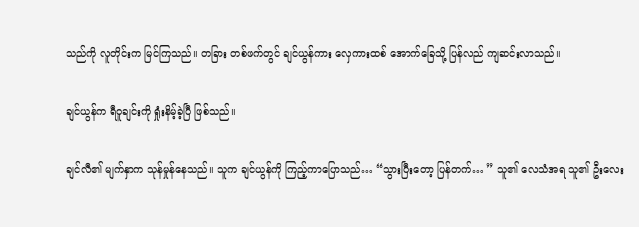သည်ကို လူတိုင်းက မြင်ကြသည်။ တခြား တစ်ဖက်တွင် ချင်ယွန်ကား လှေကားထစ် အောက်ခြေသို့ ပြန်လည် ကျဆင်းလာသည်။

ချင်ယွန်က ရီဝူချင်းကို ရှုံးနိမ့်ခဲ့ပြီ ဖြစ်သည်။

ချင်လီ၏ မျက်နှာက သုန်မှုန်နေသည်။ သူက ချင်ယွန်ကို ကြည့်ကာပြောသည်… “သွားပြီးတော့ ပြန်တက်… ” သူ၏ လေသံအရ သူ၏ ဦးလေး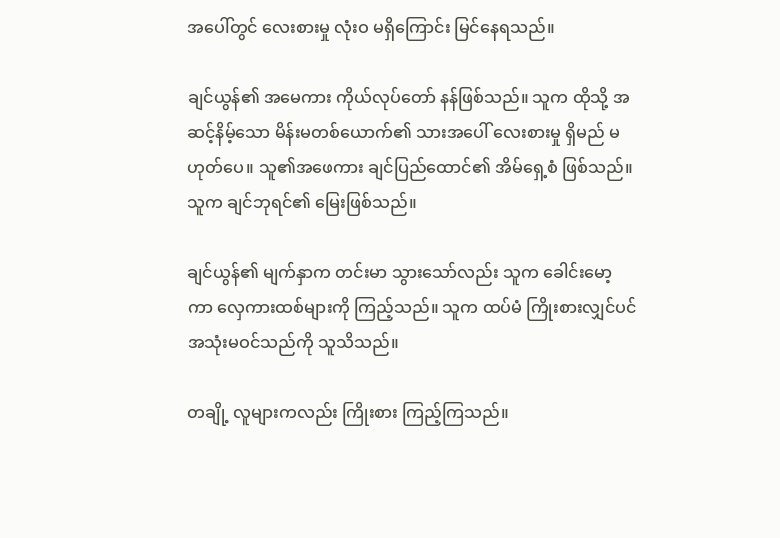အပေါ်တွင် လေးစားမှု လုံးဝ မရှိကြောင်း မြင်နေရသည်။

ချင်ယွန်၏ အမေကား ကိုယ်လုပ်တော် နန်ဖြစ်သည်။ သူက ထိုသို့ အဆင့်နိမ့်သော မိန်းမတစ်ယောက်၏ သားအပေါ် လေးစားမှု ရှိမည် မဟုတ်ပေ။ သူ၏အဖေကား ချင်ပြည်ထောင်၏ အိမ်ရှေ့စံ ဖြစ်သည်။ သူက ချင်ဘုရင်၏ မြေးဖြစ်သည်။

ချင်ယွန်၏ မျက်နှာက တင်းမာ သွားသော်လည်း သူက ခေါင်းမော့ကာ လှေကားထစ်များကို ကြည့်သည်။ သူက ထပ်မံ ကြိုးစားလျှင်ပင် အသုံးမဝင်သည်ကို သူသိသည်။

တချို့ လူများကလည်း ကြိုးစား ကြည့်ကြသည်။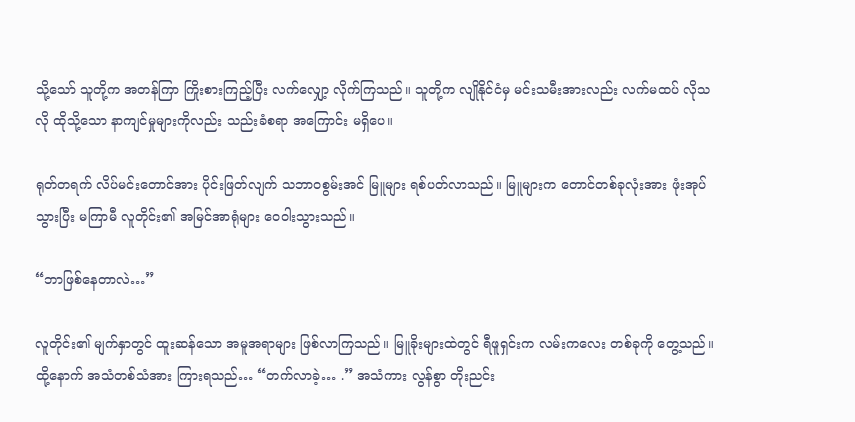သို့သော် သူတို့က အတန်ကြာ ကြိုးစားကြည့်ပြီး လက်လျှော့ လိုက်ကြသည်။ သူတို့က လျိုနိုင်ငံမှ မင်းသမီးအားလည်း လက်မထပ် လိုသလို ထိုသို့သော နာကျင်မှုများကိုလည်း သည်းခံစရာ အကြောင်း မရှိပေ။

ရုတ်တရက် လိပ်မင်းတောင်အား ပိုင်းဖြတ်လျက် သဘာဝစွမ်းအင် မြူများ ရစ်ပတ်လာသည်။ မြူများက တောင်တစ်ခုလုံးအား ဖုံးအုပ်သွားပြီး မကြာမီ လူတိုင်း၏ အမြင်အာရုံများ ဝေဝါးသွားသည်။

“ဘာဖြစ်နေတာလဲ…”

လူတိုင်း၏ မျက်နှာတွင် ထူးဆန်သော အမူအရာများ ဖြစ်လာကြသည်။ မြူခိုးများထဲတွင် ရီဖူရှင်းက လမ်းကလေး တစ်ခုကို တွေ့သည်။ ထို့နောက် အသံတစ်သံအား ကြားရသည်… “တက်လာခဲ့… .” အသံကား လွန်စွာ တိုးညင်း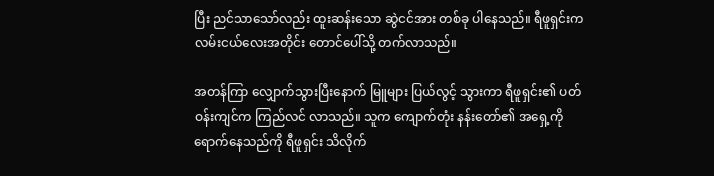ပြီး ညင်သာသော်လည်း ထူးဆန်းသော ဆွဲငင်အား တစ်ခု ပါနေသည်။ ရီဖူရှင်းက လမ်းငယ်လေးအတိုင်း တောင်ပေါ်သို့ တက်လာသည်။

အတန်ကြာ လျှောက်သွားပြီးနောက် မြူများ ပြယ်လွင့် သွားကာ ရီဖူရှင်း၏ ပတ်ဝန်းကျင်က ကြည်လင် လာသည်။ သူက ကျောက်တုံး နန်းတော်၏ အရှေ့ကို ရောက်နေသည်ကို ရီဖူရှင်း သိလိုက်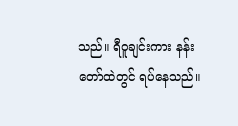သည်။ ရီဝူချင်းကား နန်းတော်ထဲတွင် ရပ်နေသည်။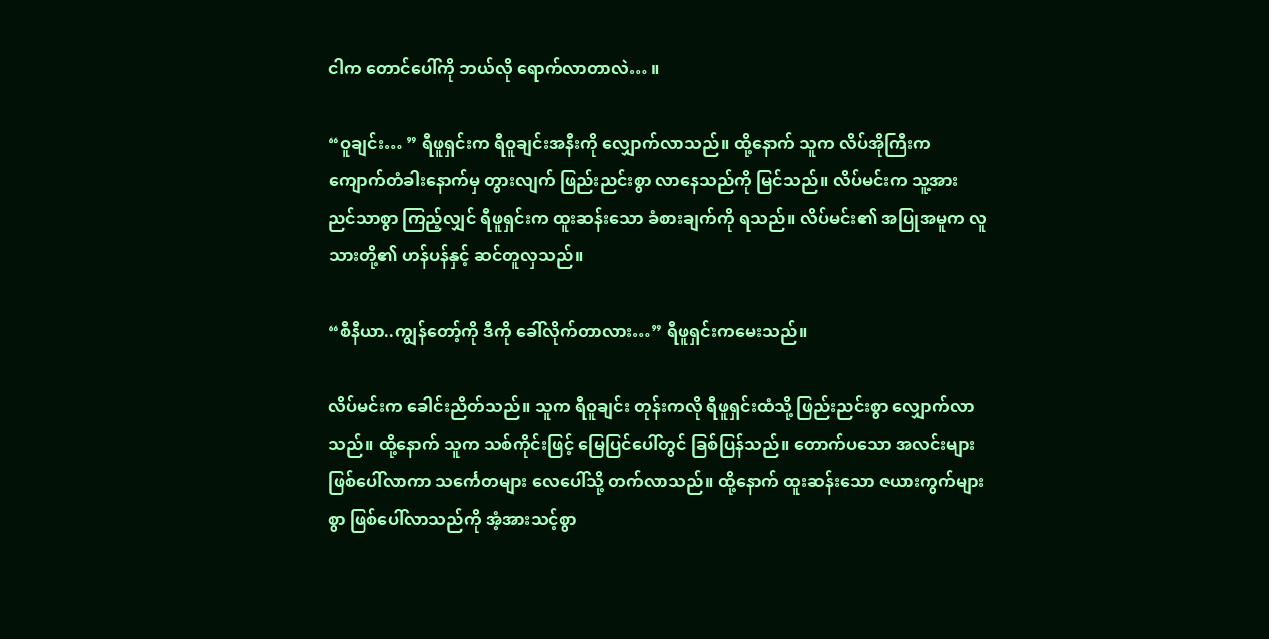ငါက တောင်ပေါ်ကို ဘယ်လို ရောက်လာတာလဲ… ။

“ဝူချင်း… ” ရီဖူရှင်းက ရီဝူချင်းအနီးကို လျှောက်လာသည်။ ထို့နောက် သူက လိပ်အိုကြီးက ကျောက်တံခါးနောက်မှ တွားလျက် ဖြည်းညင်းစွာ လာနေသည်ကို မြင်သည်။ လိပ်မင်းက သူ့အား ညင်သာစွာ ကြည့်လျှင် ရီဖူရှင်းက ထူးဆန်းသော ခံစားချက်ကို ရသည်။ လိပ်မင်း၏ အပြုအမူက လူသားတို့၏ ဟန်ပန်နှင့် ဆင်တူလှသည်။

“စီနီယာ..ကျွန်တော့်ကို ဒီကို ခေါ်လိုက်တာလား…” ရီဖူရှင်းကမေးသည်။

လိပ်မင်းက ခေါင်းညိတ်သည်။ သူက ရီဝူချင်း တုန်းကလို ရီဖူရှင်းထံသို့ ဖြည်းညင်းစွာ လျှောက်လာသည်။ ထို့နောက် သူက သစ်ကိုင်းဖြင့် မြေပြင်ပေါ်တွင် ခြစ်ပြန်သည်။ တောက်ပသော အလင်းများ ဖြစ်ပေါ်လာကာ သင်္ကေတများ လေပေါ်သို့ တက်လာသည်။ ထို့နောက် ထူးဆန်းသော ဇယားကွက်များစွာ ဖြစ်ပေါ်လာသည်ကို အံ့အားသင့်စွာ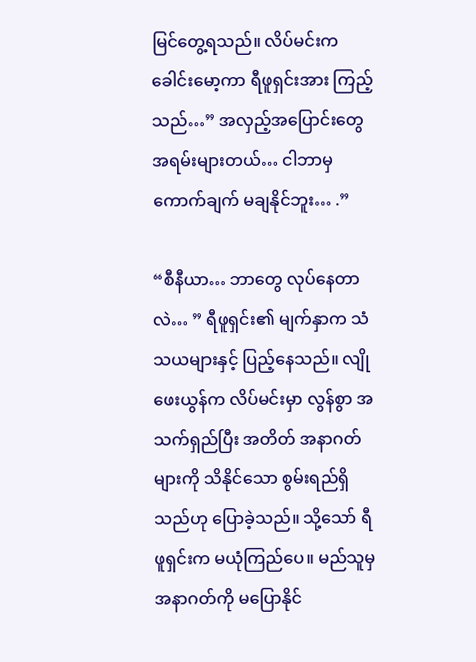မြင်တွေ့ရသည်။ လိပ်မင်းက ခေါင်းမော့ကာ ရီဖူရှင်းအား ကြည့်သည်…” အလှည့်အပြောင်းတွေ အရမ်းများတယ်… ငါဘာမှ ကောက်ချက် မချနိုင်ဘူး… .”

“စီနီယာ… ဘာတွေ လုပ်နေတာလဲ… ” ရီဖူရှင်း၏ မျက်နှာက သံသယများနှင့် ပြည့်နေသည်။ လျိုဖေးယွန်က လိပ်မင်းမှာ လွန်စွာ အသက်ရှည်ပြီး အတိတ် အနာဂတ်များကို သိနိုင်သော စွမ်းရည်ရှိသည်ဟု ပြောခဲ့သည်။ သို့သော် ရီဖူရှင်းက မယုံကြည်ပေ။ မည်သူမှ အနာဂတ်ကို မပြောနိုင်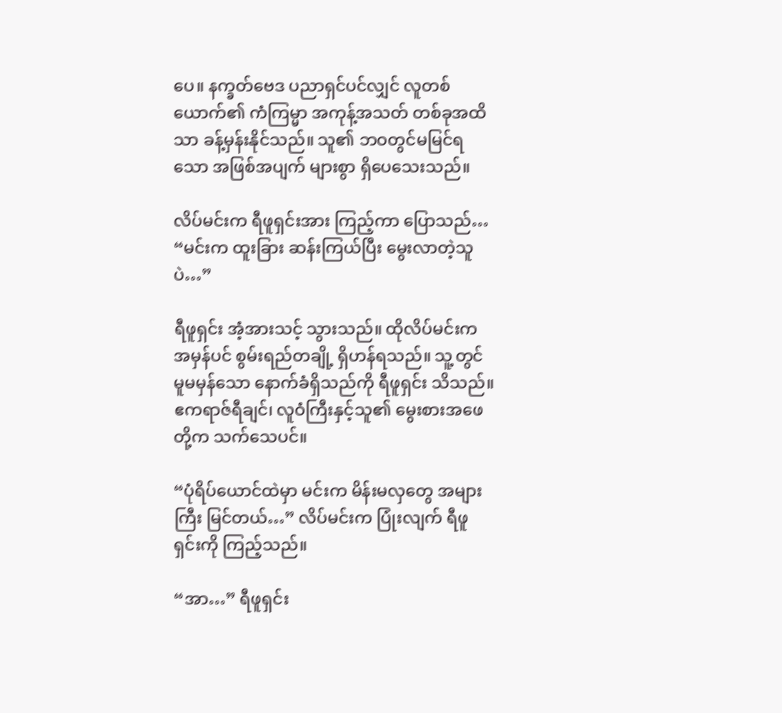ပေ။ နက္ခတ်ဗေဒ ပညာရှင်ပင်လျှင် လူတစ်ယောက်၏ ကံကြမ္မာ အကုန့်အသတ် တစ်ခုအထိသာ ခန့်မှန်းနိုင်သည်။ သူ၏ ဘဝတွင်မမြင်ရသော အဖြစ်အပျက် များစွာ ရှိပေသေးသည်။

လိပ်မင်းက ရီဖူရှင်းအား ကြည့်ကာ ပြောသည်… “မင်းက ထူးခြား ဆန်းကြယ်ပြီး မွေးလာတဲ့သူပဲ…”

ရီဖူရှင်း အံ့အားသင့် သွားသည်။ ထိုလိပ်မင်းက အမှန်ပင် စွမ်းရည်တချို့ ရှိဟန်ရသည်။ သူ့တွင် မူမမှန်သော နောက်ခံရှိသည်ကို ရီဖူရှင်း သိသည်။ ဧကရာဇ်ရီချင်၊ လူဝံကြီးနှင့်သူ၏ မွေးစားအဖေတို့က သက်သေပင်။

“ပုံရိပ်ယောင်ထဲမှာ မင်းက မိန်းမလှတွေ အများကြီး မြင်တယ်…” လိပ်မင်းက ပြုံးလျက် ရီဖူရှင်းကို ကြည့်သည်။

“အာ…” ရီဖူရှင်း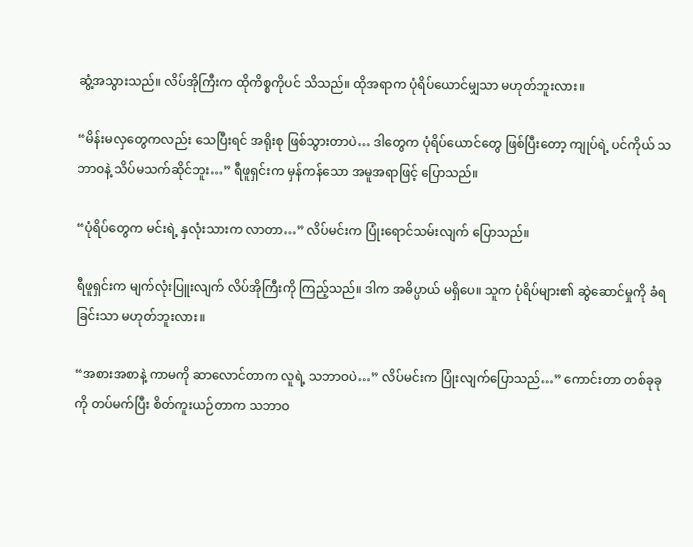ဆွံ့အသွားသည်။ လိပ်အိုကြီးက ထိုကိစ္စကိုပင် သိသည်။ ထိုအရာက ပုံရိပ်ယောင်မျှသာ မဟုတ်ဘူးလား။

“မိန်းမလှတွေကလည်း သေပြီးရင် အရိုးစု ဖြစ်သွားတာပဲ… ဒါတွေက ပုံရိပ်ယောင်တွေ ဖြစ်ပြီးတော့ ကျုပ်ရဲ့ ပင်ကိုယ် သဘာဝနဲ့ သိပ်မသက်ဆိုင်ဘူး…” ရီဖူရှင်းက မှန်ကန်သော အမူအရာဖြင့် ပြောသည်။

“ပုံရိပ်တွေက မင်းရဲ့ နှလုံးသားက လာတာ…” လိပ်မင်းက ပြုံးရောင်သမ်းလျက် ပြောသည်။

ရီဖူရှင်းက မျက်လုံးပြူးလျက် လိပ်အိုကြီးကို ကြည့်သည်။ ဒါက အဓိပ္ပာယ် မရှိပေ။ သူက ပုံရိပ်များ၏ ဆွဲဆောင်မှုကို ခံရခြင်းသာ မဟုတ်ဘူးလား။

“အစားအစာနဲ့ ကာမကို ဆာလောင်တာက လူရဲ့ သဘာဝပဲ…” လိပ်မင်းက ပြုံးလျက်ပြောသည်…” ကောင်းတာ တစ်ခုခုကို တပ်မက်ပြီး စိတ်ကူးယဉ်တာက သဘာဝ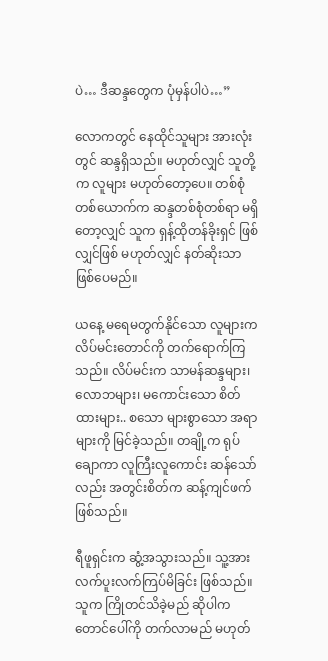ပဲ… ဒီဆန္ဒတွေက ပုံမှန်ပါပဲ…”

လောကတွင် နေထိုင်သူများ အားလုံးတွင် ဆန္ဒရှိသည်။ မဟုတ်လျှင် သူတို့က လူများ မဟုတ်တော့ပေ။ တစ်စုံတစ်ယောက်က ဆန္ဒတစ်စုံတစ်ရာ မရှိတော့လျှင် သူက ရှန့်ထိုတန်ခိုးရှင် ဖြစ်လျှင်ဖြစ် မဟုတ်လျှင် နတ်ဆိုးသာ ဖြစ်ပေမည်။

ယနေ့ မရေမတွက်နိုင်သော လူများက လိပ်မင်းတောင်ကို တက်ရောက်ကြသည်။ လိပ်မင်းက သာမန်ဆန္ဒများ၊ လောဘများ၊ မကောင်းသော စိတ်ထားများ.. စသော များစွာသော အရာများကို မြင်ခဲ့သည်။ တချို့က ရုပ်ချောကာ လူကြီးလူကောင်း ဆန်သော်လည်း အတွင်းစိတ်က ဆန့်ကျင်ဖက် ဖြစ်သည်။

ရီဖူရှင်းက ဆွံ့အသွားသည်။ သူ့အား လက်ပူးလက်ကြပ်မိခြင်း ဖြစ်သည်။ သူက ကြိုတင်သိခဲ့မည် ဆိုပါက တောင်ပေါ်ကို တက်လာမည် မဟုတ်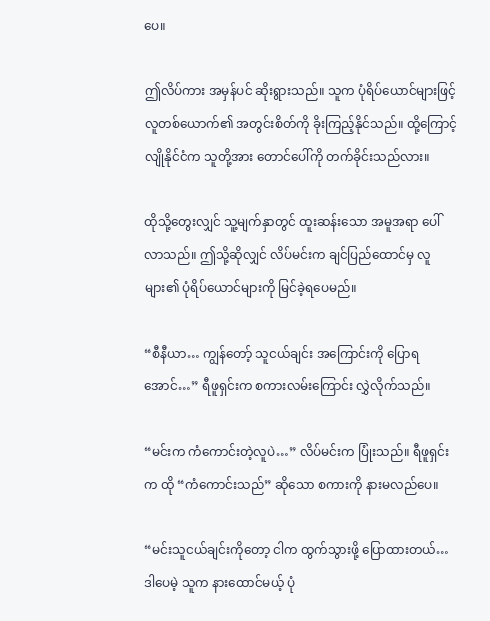ပေ။

ဤလိပ်ကား အမှန်ပင် ဆိုးရွားသည်။ သူက ပုံရိပ်ယောင်များဖြင့် လူတစ်ယောက်၏ အတွင်းစိတ်ကို ခိုးကြည့်နိုင်သည်။ ထို့ကြောင့် လျိုနိုင်ငံက သူတို့အား တောင်ပေါ်ကို တက်ခိုင်းသည်လား။

ထိုသို့တွေးလျှင် သူ့မျက်နှာတွင် ထူးဆန်းသော အမူအရာ ပေါ်လာသည်။ ဤသို့ဆိုလျှင် လိပ်မင်းက ချင်ပြည်ထောင်မှ လူများ၏ ပုံရိပ်ယောင်များကို မြင်ခဲ့ရပေမည်။

“စီနီယာ… ကျွန်တော့် သူငယ်ချင်း အကြောင်းကို ပြောရအောင်…” ရီဖူရှင်းက စကားလမ်းကြောင်း လွှဲလိုက်သည်။

“မင်းက ကံကောင်းတဲ့လူပဲ…” လိပ်မင်းက ပြုံးသည်။ ရီဖူရှင်းက ထို “ကံကောင်းသည်” ဆိုသော စကားကို နားမလည်ပေ။

“မင်းသူငယ်ချင်းကိုတော့ ငါက ထွက်သွားဖို့ ပြောထားတယ်… ဒါပေမဲ့ သူက နားထောင်မယ့် ပုံ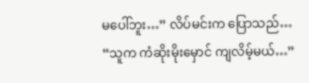မပေါ်ဘူး…” လိပ်မင်းက ပြောသည်… “သူက ကံဆိုးမိုးမှောင် ကျလိမ့်မယ်…”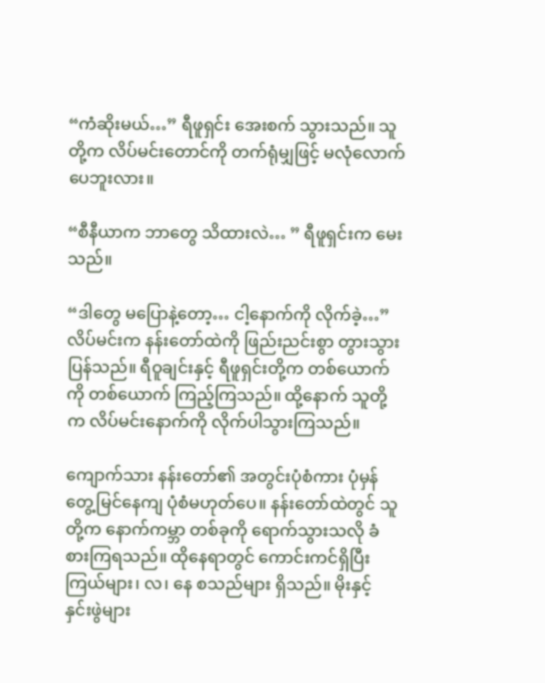“ကံဆိုးမယ်…” ရီဖူရှင်း အေးစက် သွားသည်။ သူတို့က လိပ်မင်းတောင်ကို တက်ရုံမျှဖြင့် မလုံလောက် ပေဘူးလား။

“စီနီယာက ဘာတွေ သိထားလဲ… ” ရီဖူရှင်းက မေးသည်။

“ဒါတွေ မပြောနဲ့တော့… ငါ့နောက်ကို လိုက်ခဲ့…” လိပ်မင်းက နန်းတော်ထဲကို ဖြည်းညင်းစွာ တွားသွားပြန်သည်။ ရီဝူချင်းနှင့် ရီဖူရှင်းတို့က တစ်ယောက်ကို တစ်ယောက် ကြည့်ကြသည်။ ထို့နောက် သူတို့က လိပ်မင်းနောက်ကို လိုက်ပါသွားကြသည်။

ကျောက်သား နန်းတော်၏ အတွင်းပုံစံကား ပုံမှန် တွေ့မြင်နေကျ ပုံစံမဟုတ်ပေ။ နန်းတော်ထဲတွင် သူတို့က နောက်ကမ္ဘာ တစ်ခုကို ရောက်သွားသလို ခံစားကြရသည်။ ထိုနေရာတွင် ကောင်းကင်ရှိပြီး ကြယ်များ၊ လ၊ နေ စသည်များ ရှိသည်။ မိုးနှင့် နှင်းဖွဲများ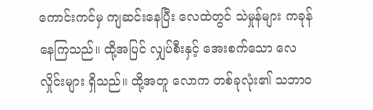ကောင်းကင်မှ ကျဆင်းနေပြီး လေထဲတွင် သဲမှုန်များ ကခုန်နေကြသည်။ ထို့အပြင် လျှပ်စီးနှင့် အေးစက်သော လေလှိုင်းများ ရှိသည်။ ထို့အတူ လောက တစ်ခုလုံး၏ သဘာဝ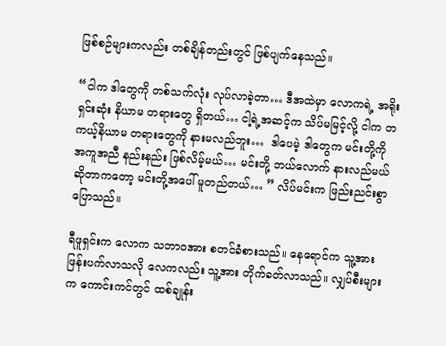ဖြစ်စဉ်များကလည်း တစ်ချိန်တည်းတွင် ဖြစ်ပျက်နေသည်။

“ငါက ဒါတွေကို တစ်သက်လုံး လုပ်လာခဲ့တာ… ဒီအထဲမှာ လောကရဲ့ အရိုးရှင်းဆုံး နိယာမ တရားတွေ ရှိတယ်… ငါ့ရဲ့အဆင့်က သိပ်မမြင့်လို့ ငါက တကယ့်နိယာမ တရားတွေကို နားမလည်ဘူး…  ဒါပေမဲ့ ဒါတွေက မင်းတို့ကို အကူအညီ နည်းနည်း ဖြစ်လိမ့်မယ်… မင်းတို့ ဘယ်လောက် နားလည်မယ် ဆိုတာကတော့ မင်းတို့အပေါ် မူတည်တယ်… ” လိပ်မင်းက ဖြည်းညင်းစွာ ပြောသည်။

ရီဖူရှင်းက လောက သဘာဝအား စတင်ခံစားသည်။ နေရောင်က သူ့အား ဖြန်းပက်လာသလို လေကလည်း သူ့အား တိုက်ခတ်လာသည်။ လျှပ်စီးများက ကောင်းကင်တွင် ထစ်ချုန်း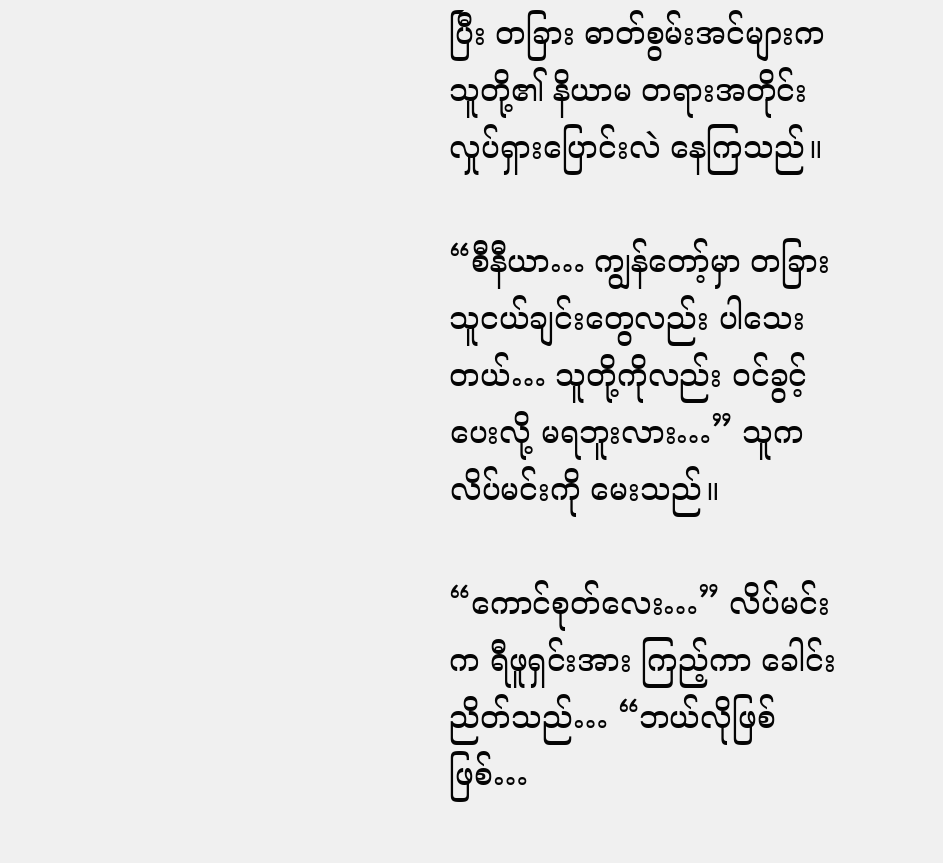ပြီး တခြား ဓာတ်စွမ်းအင်များက သူတို့၏ နိယာမ တရားအတိုင်း လှုပ်ရှားပြောင်းလဲ နေကြသည်။

“စီနီယာ… ကျွန်တော့်မှာ တခြား သူငယ်ချင်းတွေလည်း ပါသေးတယ်… သူတို့ကိုလည်း ဝင်ခွင့်ပေးလို့ မရဘူးလား…” သူက လိပ်မင်းကို မေးသည်။

“ကောင်စုတ်လေး…” လိပ်မင်းက ရီဖူရှင်းအား ကြည့်ကာ ခေါင်းညိတ်သည်… “ဘယ်လိုဖြစ်ဖြစ်…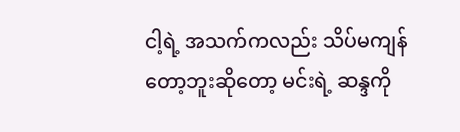ငါ့ရဲ့ အသက်ကလည်း သိပ်မကျန်တော့ဘူးဆိုတော့ မင်းရဲ့ ဆန္ဒကို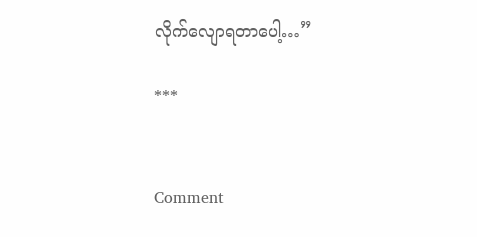လိုက်လျောရတာပေါ့…”

***


Comment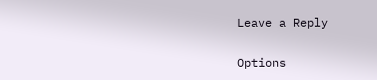Leave a Reply

Options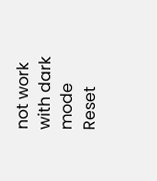not work with dark mode
Reset